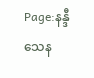Page:နန္ဒီသေန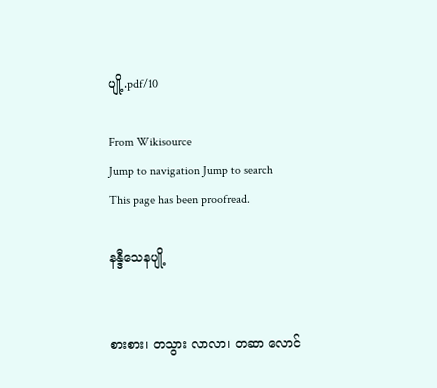ပျို့.pdf/10

From Wikisource
Jump to navigation Jump to search
This page has been proofread.

နန္ဒီသေနပျို့


စားစား၊ တသွား လာလာ၊ တဆာ လောင်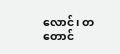လောင်၊ တတောင်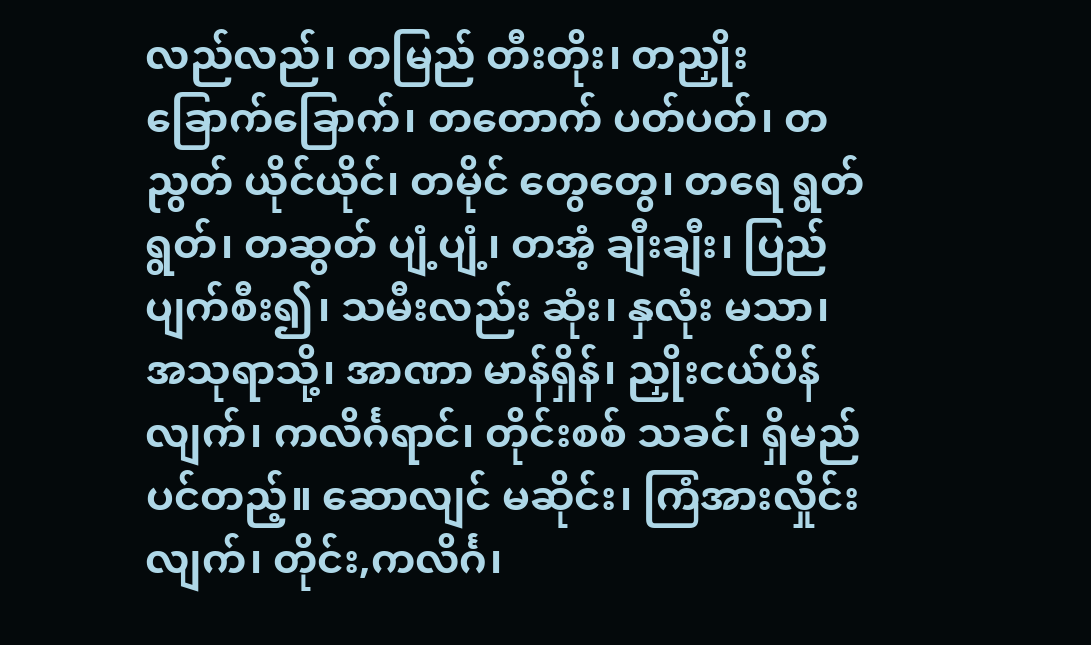လည်လည်၊ တမြည် တီးတိုး၊ တညှိုး ခြောက်ခြောက်၊ တတောက် ပတ်ပတ်၊ တညွတ် ယိုင်ယိုင်၊ တမိုင် တွေတွေ၊ တရေ ရွတ်ရွတ်၊ တဆွတ် ပျံ့ပျံ့၊ တအံ့ ချီးချီး၊ ပြည် ပျက်စီး၍၊ သမီးလည်း ဆုံး၊ နှလုံး မသာ၊ အသုရာသို့၊ အာဏာ မာန်ရှိန်၊ ညှိုးငယ်ပိန်လျက်၊ ကလိင်္ဂရာင်၊ တိုင်းစစ် သခင်၊ ရှိမည်ပင်တည့်။ ဆောလျင် မဆိုင်း၊ ကြံအားလှိုင်းလျက်၊ တိုင်း,ကလိင်္ဂ၊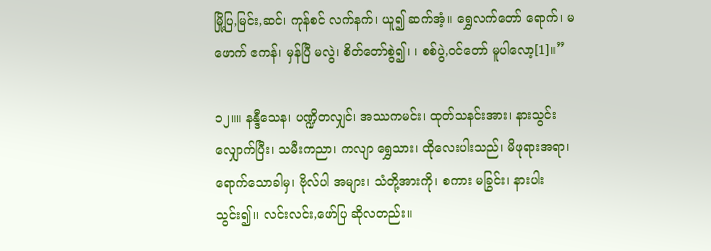မြို့ပြ,မြင်း,ဆင်၊ ကုန်စင် လက်နက်၊ ယူ၍ ဆက်အံ့။ ရွှေလက်တော် ရောက်၊ မဖောက် ဧကန်၊ မှန်ပြီ မလွဲ၊ စိတ်တော်စွဲ၍၊ ၊ စစ်ပွဲ,ဝင်တော် မူပါလော့[1]။”

၁၂။။ နန္ဒီသေန၊ ပဏ္ဍိတလျှင်၊ အဿကမင်း၊ ထုတ်သနင်းအား၊ နားသွင်း လျှောက်ပြီး၊ သမီးကညာ၊ ကလျာ ရွှေသား၊ ထိုလေးပါးသည်၊ မိဖုရားအရာ၊ ရောက်သောခါမှ၊ ဗိုလ်ပါ အများ၊ သံတို့အားကို၊ စကား မခြွင်း၊ နားပါးသွင်း၍၊၊ လင်းလင်း,ဖော်ပြ ဆိုလတည်း။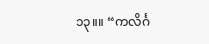၁၃။။ “ကလိင်္ဂ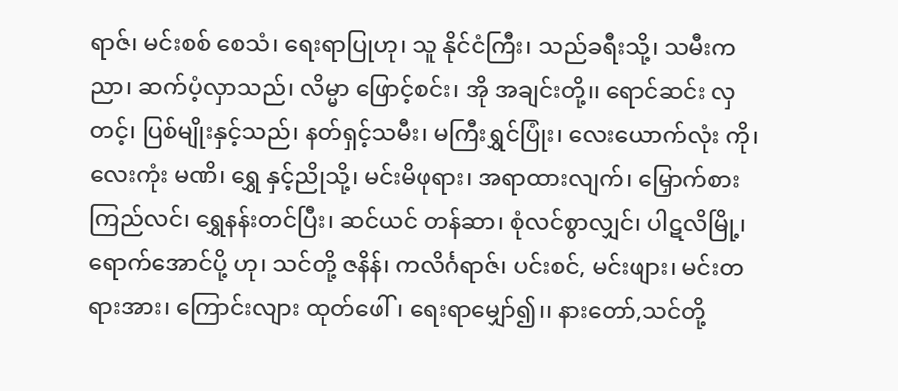ရာဇ်၊ မင်းစစ် စေသံ၊ ရေးရာပြုဟု၊ သူ နိုင်ငံကြီး၊ သည်ခရီးသို့၊ သမီးကညာ၊ ဆက်ပံ့လှာသည်၊ လိမ္မာ ဖြောင့်စင်း၊ အို အချင်းတို့၊၊ ရောင်ဆင်း လှတင့်၊ ပြစ်မျိုးနှင့်သည်၊ နတ်ရှင့်သမီး၊ မကြီးရွှင်ပြုံး၊ လေးယောက်လုံး ကို၊ လေးကုံး မဏိ၊ ရွှေ နှင့်ညိုသို့၊ မင်းမိဖုရား၊ အရာထားလျက်၊ မြှောက်စား ကြည်လင်၊ ရွှေနန်းတင်ပြီး၊ ဆင်ယင် တန်ဆာ၊ စုံလင်စွာလျှင်၊ ပါဋလိမြို့၊ ရောက်အောင်ပို့ ဟု၊ သင်တို့ ဇနိန်၊ ကလိင်္ဂရာဇ်၊ ပင်းစင်, မင်းဖျား၊ မင်းတရားအား၊ ကြောင်းလျား ထုတ်ဖေါ်၊ ရေးရာမျှော်၍၊၊ နားတော်,သင်တို့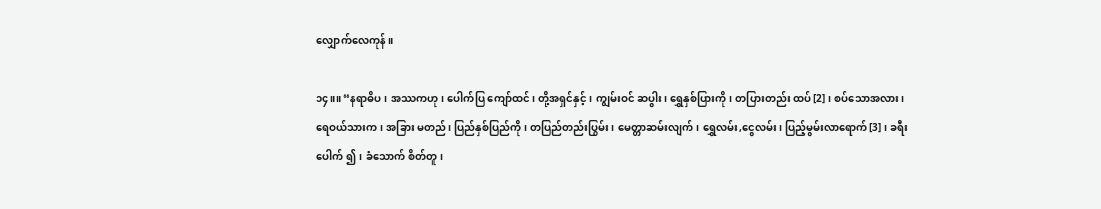လျှောက်လေကုန်။

၁၄။။ “နရာဓိပ၊ အဿကဟု၊ ပေါက်ပြ ကျော်ထင်၊ တို့အရှင်နှင့်၊ ကျွမ်းဝင် ဆပွါး၊ ရွှေနှစ်ပြားကို၊ တပြားတည်း ထပ်[2]၊ စပ်သောအလား၊ ရေဝယ်သားက၊ အခြား မတည်၊ ပြည်နှစ်ပြည်ကို၊ တပြည်တည်းပြွမ်း၊ မေတ္တာဆမ်းလျက်၊ ရွှေလမ်း,ငွေလမ်း၊ ပြည့်မွမ်းလာရောက်[3]၊ ခရီးပေါက် ၍၊ ခံသောက် စိတ်တူ၊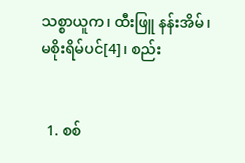သစ္စာယူက၊ ထီးဖြူ နန်းအိမ်၊ မစိုးရိမ်ပင်[4]၊ စည်း


  1. စစ်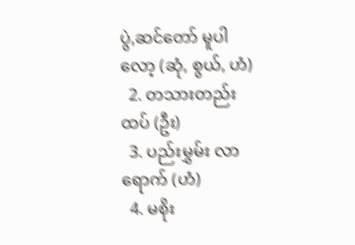ပွဲ,ဆင်တော် မူပါလော့ (ဆုံ, စွယ်, ဟံ)
  2. တသားတည်း ထပ် (ဦး)
  3. ပည်းမွှမ်း လာရောက် (ဟံ)
  4. မစိုး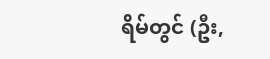ရိမ်တွင် (ဦး,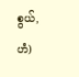စွယ်, ဟံ)